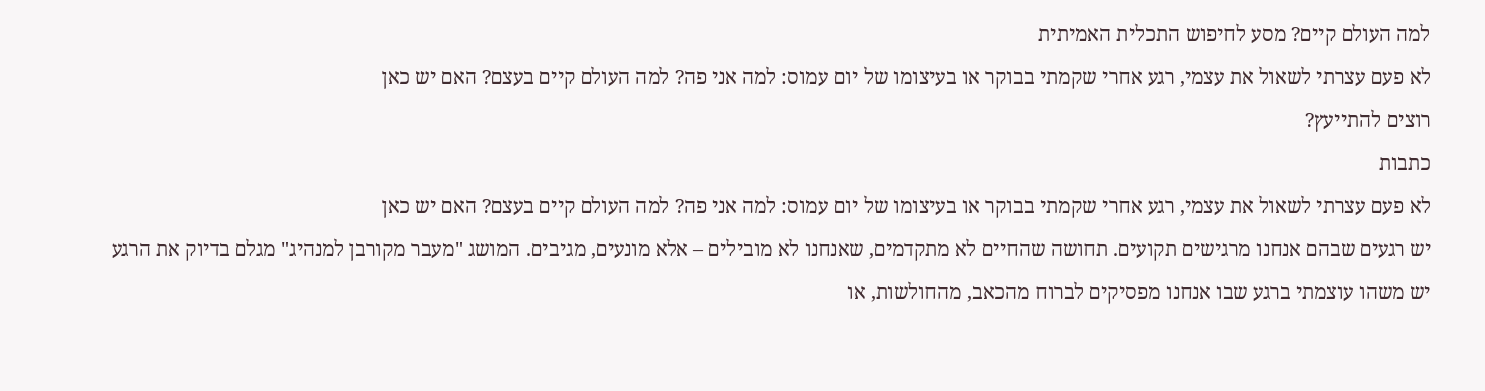למה העולם קיים? מסע לחיפוש התכלית האמיתית
לא פעם עצרתי לשאול את עצמי, רגע אחרי שקמתי בבוקר או בעיצומו של יום עמוס: למה אני פה? למה העולם קיים בעצם? האם יש כאן
רוצים להתייעץ?
כתבות
לא פעם עצרתי לשאול את עצמי, רגע אחרי שקמתי בבוקר או בעיצומו של יום עמוס: למה אני פה? למה העולם קיים בעצם? האם יש כאן
יש רגעים שבהם אנחנו מרגישים תקועים. תחושה שהחיים לא מתקדמים, שאנחנו לא מובילים – אלא מונעים, מגיבים. המושג "מעבר מקורבן למנהיג" מגלם בדיוק את הרגע
יש משהו עוצמתי ברגע שבו אנחנו מפסיקים לברוח מהכאב, מהחולשות, או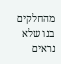מהחלקים בנו שלא נראים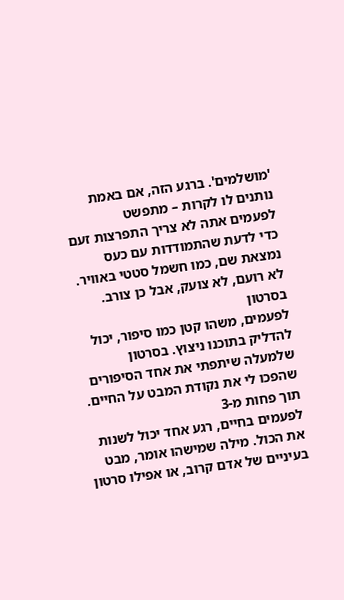'מושלמים'. ברגע הזה, אם באמת נותנים לו לקרות – מתפשט
לפעמים אתה לא צריך התפרצות זעם כדי לדעת שהתמודדות עם כעס נמצאת שם, כמו חשמל סטטי באוויר. לא רועם, לא צועק, אבל כן צורב. בסרטון
לפעמים, משהו קטן כמו סיפור, יכול להדליק בתוכנו ניצוץ. בסרטון שלמעלה שיתפתי את אחד הסיפורים שהפכו לי את נקודת המבט על החיים. תוך פחות מ-3
לפעמים בחיים, רגע אחד יכול לשנות את הכול. מילה שמישהו אומר, מבט בעיניים של אדם קרוב, או אפילו סרטון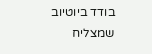בודד ביוטיוב שמצליח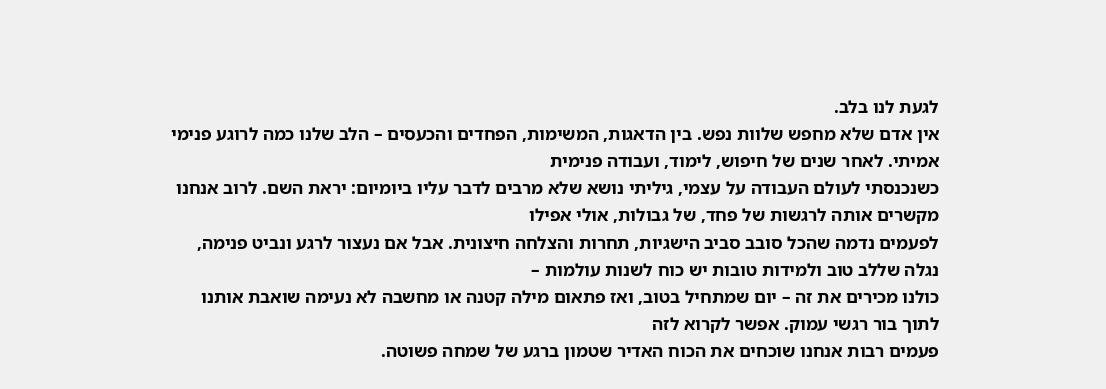לגעת לנו בלב.
אין אדם שלא מחפש שלוות נפש. בין הדאגות, המשימות, הפחדים והכעסים – הלב שלנו כמה לרוגע פנימי אמיתי. לאחר שנים של חיפוש, לימוד, ועבודה פנימית
כשנכנסתי לעולם העבודה על עצמי, גיליתי נושא שלא מרבים לדבר עליו ביומיום: יראת השם. לרוב אנחנו מקשרים אותה לרגשות של פחד, של גבולות, אולי אפילו
לפעמים נדמה שהכל סובב סביב הישגיות, תחרות והצלחה חיצונית. אבל אם נעצור לרגע ונביט פנימה, נגלה שללב טוב ולמידות טובות יש כוח לשנות עולמות –
כולנו מכירים את זה – יום שמתחיל בטוב, ואז פתאום מילה קטנה או מחשבה לא נעימה שואבת אותנו לתוך בור רגשי עמוק. אפשר לקרוא לזה
פעמים רבות אנחנו שוכחים את הכוח האדיר שטמון ברגע של שמחה פשוטה.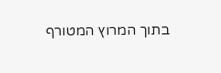בתוך המרוץ המטורף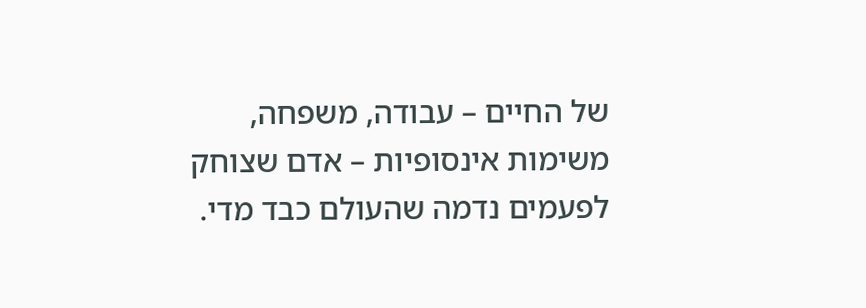של החיים – עבודה, משפחה, משימות אינסופיות – אדם שצוחק
לפעמים נדמה שהעולם כבד מדי.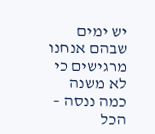יש ימים שבהם אנחנו מרגישים כי לא משנה כמה ננסה – הכל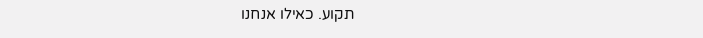תקוע. כאילו אנחנו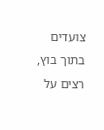צועדים בתוך בוץ, רצים על